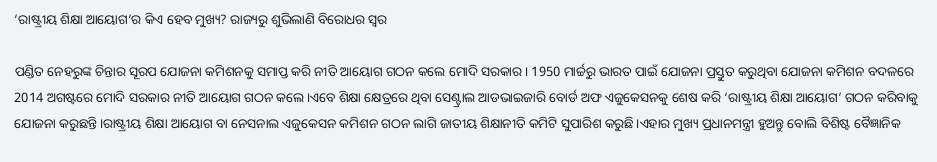‘ରାଷ୍ଟ୍ରୀୟ ଶିକ୍ଷା ଆୟୋଗ’ର କିଏ ହେବ ମୁଖ୍ୟ? ରାଜ୍ୟରୁ ଶୁଭିଲାଣି ବିରୋଧର ସ୍ୱର

ପଣ୍ଡିତ ନେହରୁଙ୍କ ଚିନ୍ତାର ସୂରପ ଯୋଜନା କମିଶନକୁ ସମାପ୍ତ କରି ନୀତି ଆୟୋଗ ଗଠନ କଲେ ମୋଦି ସରକାର। 1950 ମାର୍ଚ୍ଚରୁ ଭାରତ ପାଇଁ ଯୋଜନା ପ୍ରସ୍ତୁତ କରୁଥିବା ଯୋଜନା କମିଶନ ବଦଳରେ 2014 ଅଗଷ୍ଟରେ ମୋଦି ସରକାର ନୀତି ଆୟୋଗ ଗଠନ କଲେ।ଏବେ ଶିକ୍ଷା କ୍ଷେତ୍ରରେ ଥିବା ସେଣ୍ଟ୍ରାଲ ଆଡଭାଇଜାରି ବୋର୍ଡ ଅଫ ଏଜୁକେସନକୁ ଶେଷ କରି ‘ରାଷ୍ଟ୍ରୀୟ ଶିକ୍ଷା ଆୟୋଗ’ ଗଠନ କରିବାକୁ ଯୋଜନା କରୁଛନ୍ତି।ରାଷ୍ଟ୍ରୀୟ ଶିକ୍ଷା ଆୟୋଗ ବା ନେସନାଲ ଏଜୁକେସନ କମିଶନ ଗଠନ ଲାଗି ଜାତୀୟ ଶିକ୍ଷାନୀତି କମିଟି ସୁପାରିଶ କରୁଛି।ଏହାର ମୁଖ୍ୟ ପ୍ରଧାନମନ୍ତ୍ରୀ ହୁଅନ୍ତୁ ବୋଲି ବିଶିଷ୍ଟ ବୈଜ୍ଞାନିକ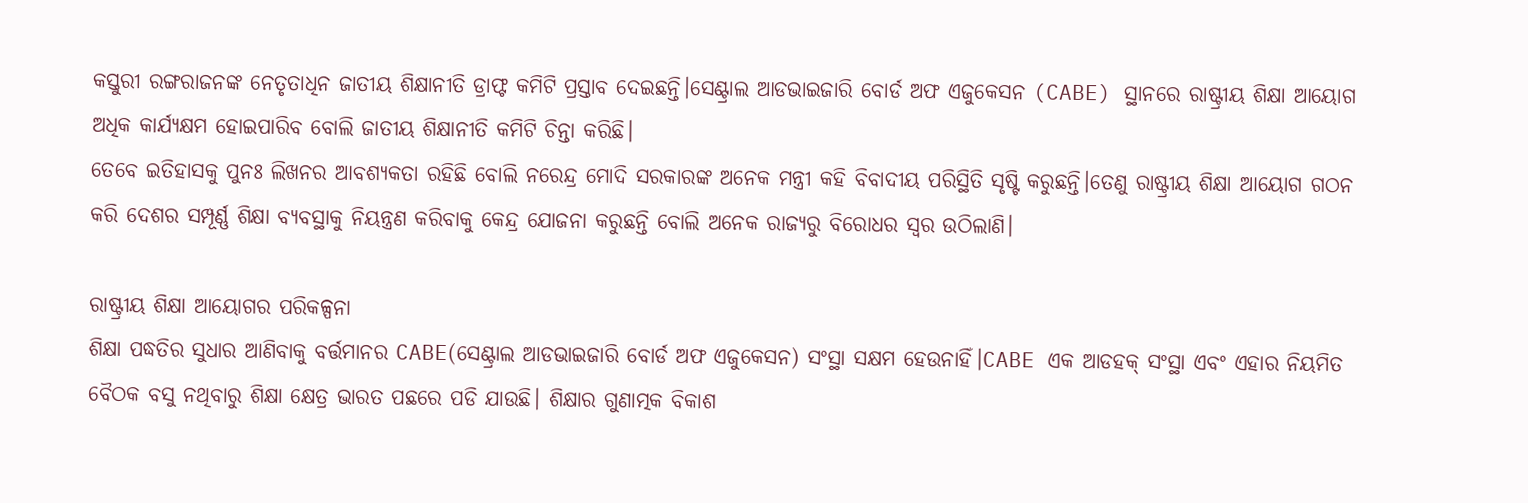କସ୍ତୁରୀ ରଙ୍ଗରାଜନଙ୍କ ନେତୃତାଧିନ ଜାତୀୟ ଶିକ୍ଷାନୀତି ଡ୍ରାଫ୍ଟ କମିଟି ପ୍ରସ୍ତାବ ଦେଇଛନ୍ତି।ସେଣ୍ଟ୍ରାଲ ଆଡଭାଇଜାରି ବୋର୍ଡ ଅଫ ଏଜୁକେସନ (CABE) ସ୍ଥାନରେ ରାଷ୍ଟ୍ରୀୟ ଶିକ୍ଷା ଆୟୋଗ ଅଧିକ କାର୍ଯ୍ୟକ୍ଷମ ହୋଇପାରିବ ବୋଲି ଜାତୀୟ ଶିକ୍ଷାନୀତି କମିଟି ଚିନ୍ତା କରିଛି।
ତେବେ ଇତିହାସକୁ ପୁନଃ ଲିଖନର ଆବଶ୍ୟକତା ରହିଛି ବୋଲି ନରେନ୍ଦ୍ର ମୋଦି ସରକାରଙ୍କ ଅନେକ ମନ୍ତ୍ରୀ କହି ବିବାଦୀୟ ପରିସ୍ଥିତି ସୃଷ୍ଟି କରୁଛନ୍ତି।ତେଣୁ ରାଷ୍ଟ୍ରୀୟ ଶିକ୍ଷା ଆୟୋଗ ଗଠନ କରି ଦେଶର ସମ୍ପୂର୍ଣ୍ଣ ଶିକ୍ଷା ବ୍ୟବସ୍ଥାକୁ ନିୟନ୍ତ୍ରଣ କରିବାକୁ କେନ୍ଦ୍ର ଯୋଜନା କରୁଛନ୍ତି ବୋଲି ଅନେକ ରାଜ୍ୟରୁ ବିରୋଧର ସ୍ୱର ଉଠିଲାଣି।

ରାଷ୍ଟ୍ରୀୟ ଶିକ୍ଷା ଆୟୋଗର ପରିକଳ୍ପନା
ଶିକ୍ଷା ପଦ୍ଧତିର ସୁଧାର ଆଣିବାକୁ ବର୍ତ୍ତମାନର CABE(ସେଣ୍ଟ୍ରାଲ ଆଡଭାଇଜାରି ବୋର୍ଡ ଅଫ ଏଜୁକେସନ) ସଂସ୍ଥା ସକ୍ଷମ ହେଉନାହିଁ।CABE ଏକ ଆଡହକ୍ ସଂସ୍ଥା ଏବଂ ଏହାର ନିୟମିତ ବୈଠକ ବସୁ ନଥିବାରୁ ଶିକ୍ଷା କ୍ଷେତ୍ର ଭାରତ ପଛରେ ପଡି ଯାଉଛି। ଶିକ୍ଷାର ଗୁଣାତ୍ମକ ବିକାଶ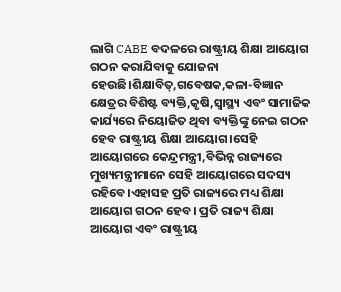ଲାଗି CABE ବଦଳରେ ରାଷ୍ଟ୍ରୀୟ ଶିକ୍ଷା ଆୟୋଗ ଗଠନ କରାଯିବାକୁ ଯୋଜନା ହେଉଛି।ଶିକ୍ଷାବିତ୍,ଗବେଷକ,କଳା-ବିଜ୍ଞାନ କ୍ଷେତ୍ରର ବିଶିଷ୍ଟ ବ୍ୟକ୍ତି,କୃଷି,ସ୍ୱାସ୍ଥ୍ୟ ଏବଂ ସାମାଜିକ କାର୍ଯ୍ୟରେ ନିୟୋଜିତ ଥିବା ବ୍ୟକ୍ତିଙ୍କୁ ନେଇ ଗଠନ ହେବ ରାଷ୍ଟ୍ରୀୟ ଶିକ୍ଷା ଆୟୋଗ।ସେହି ଆୟୋଗରେ କେନ୍ଦ୍ରମନ୍ତ୍ରୀ,ବିଭିନ୍ନ ରାଜ୍ୟରେ ମୁଖ୍ୟମନ୍ତ୍ରୀମାନେ ସେହି ଆୟୋଗରେ ସଦସ୍ୟ ରହିବେ।ଏହାସହ ପ୍ରତି ରାଜ୍ୟରେ ମଧ୍ୟ ଶିକ୍ଷା ଆୟୋଗ ଗଠନ ହେବ। ପ୍ରତି ରାଜ୍ୟ ଶିକ୍ଷା ଆୟୋଗ ଏବଂ ରାଷ୍ଟ୍ରୀୟ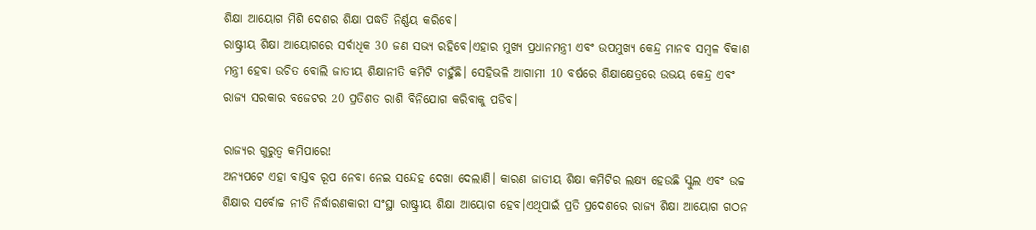ଶିକ୍ଷା ଆୟୋଗ ମିଶି ଦେଶର ଶିକ୍ଷା ପଦ୍ଧତି ନିର୍ଣ୍ଣୟ କରିବେ।
ରାଷ୍ଟ୍ରୀୟ ଶିକ୍ଷା ଆୟୋଗରେ ସର୍ବାଧିକ 30 ଜଣ ସଭ୍ୟ ରହିବେ।ଏହାର ମୁଖ୍ୟ ପ୍ରଧାନମନ୍ତ୍ରୀ ଏବଂ ଉପମୁଖ୍ୟ କେନ୍ଦ୍ର ମାନବ ସମ୍ବଳ ବିକାଶ ମନ୍ତ୍ରୀ ହେବା ଉଚିତ ବୋଲି ଜାତୀୟ ଶିକ୍ଷାନୀତି କମିଟି ଚାହୁଁଛି। ସେହିଭଳି ଆଗାମୀ 10 ବର୍ଷରେ ଶିକ୍ଷାକ୍ଷେତ୍ରରେ ଉଭୟ କେନ୍ଦ୍ର ଏବଂ ରାଜ୍ୟ ସରକାର ବଜେଟର 20 ପ୍ରତିଶତ ରାଶି ବିନିଯୋଗ କରିବାକୁ ପଡିବ।

ରାଜ୍ୟର ଗୁରୁତ୍ୱ କମିପାରେ!
ଅନ୍ୟପଟେ ଏହା ବାସ୍ତବ ରୂପ ନେବା ନେଇ ସନ୍ଦେହ ଦେଖା ଦେଲାଣି। କାରଣ ଜାତୀୟ ଶିକ୍ଷା କମିଟିର ଲକ୍ଷ୍ୟ ହେଉଛି ସ୍କୁଲ ଏବଂ ଉଚ୍ଚ ଶିକ୍ଷାର ସର୍ବୋଚ୍ଚ ନୀତି ନିର୍ଦ୍ଧାରଣକାରୀ ସଂସ୍ଥା ରାଷ୍ଟ୍ରୀୟ ଶିକ୍ଷା ଆୟୋଗ ହେବ।ଏଥିପାଇଁ ପ୍ରତି ପ୍ରଦେଶରେ ରାଜ୍ୟ ଶିକ୍ଷା ଆୟୋଗ ଗଠନ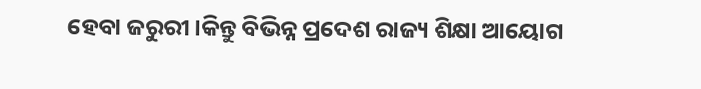ହେବା ଜରୁରୀ।କିନ୍ତୁ ବିଭିନ୍ନ ପ୍ରଦେଶ ରାଜ୍ୟ ଶିକ୍ଷା ଆୟୋଗ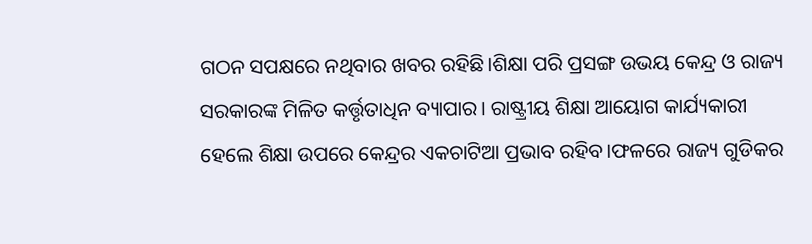ଗଠନ ସପକ୍ଷରେ ନଥିବାର ଖବର ରହିଛି।ଶିକ୍ଷା ପରି ପ୍ରସଙ୍ଗ ଉଭୟ କେନ୍ଦ୍ର ଓ ରାଜ୍ୟ ସରକାରଙ୍କ ମିଳିତ କର୍ତ୍ତୃତାଧିନ ବ୍ୟାପାର। ରାଷ୍ଟ୍ରୀୟ ଶିକ୍ଷା ଆୟୋଗ କାର୍ଯ୍ୟକାରୀ ହେଲେ ଶିକ୍ଷା ଉପରେ କେନ୍ଦ୍ରର ଏକଚାଟିଆ ପ୍ରଭାବ ରହିବ।ଫଳରେ ରାଜ୍ୟ ଗୁଡିକର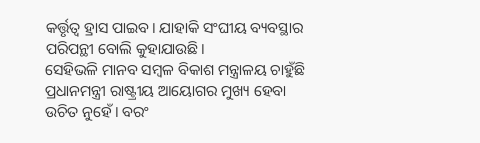କର୍ତ୍ତୃତ୍ୱ ହ୍ରାସ ପାଇବ। ଯାହାକି ସଂଘୀୟ ବ୍ୟବସ୍ଥାର ପରିପନ୍ଥୀ ବୋଲି କୁହାଯାଉଛି।
ସେହିଭଳି ମାନବ ସମ୍ବଳ ବିକାଶ ମନ୍ତ୍ରାଳୟ ଚାହୁଁଛି ପ୍ରଧାନମନ୍ତ୍ରୀ ରାଷ୍ଟ୍ରୀୟ ଆୟୋଗର ମୁଖ୍ୟ ହେବା ଉଚିତ ନୁହେଁ। ବରଂ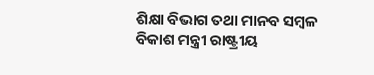ଶିକ୍ଷା ବିଭାଗ ତଥା ମାନବ ସମ୍ବଳ ବିକାଶ ମନ୍ତ୍ରୀ ରାଷ୍ଟ୍ରୀୟ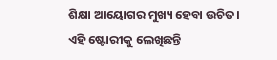ଶିକ୍ଷା ଆୟୋଗର ମୁଖ୍ୟ ହେବା ଉଚିତ।
ଏହି ଷ୍ଟୋରୀକୁ ଲେଖିଛନ୍ତି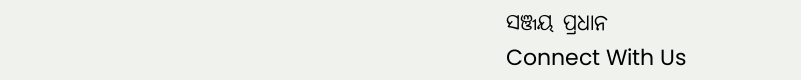ସଞ୍ଜୟ ପ୍ରଧାନ
Connect With Us